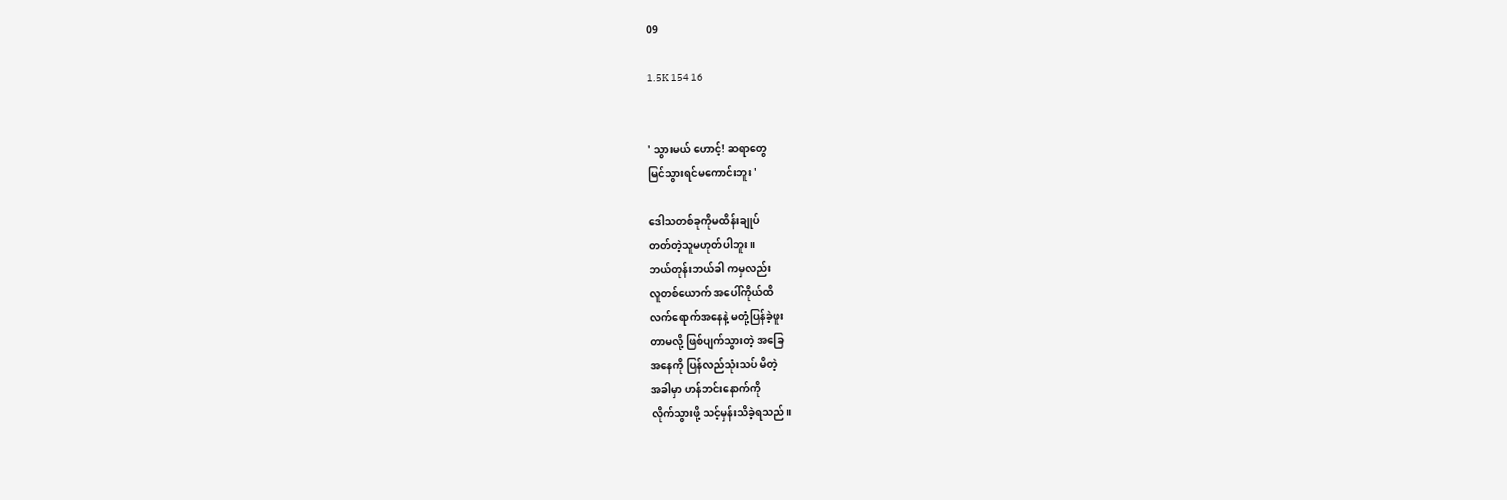09

1.5K 154 16


' သွားမယ် ဟောင့်! ဆရာတွေ
မြင်သွားရင်မကောင်းဘူး '

ဒေါသတစ်ခုကိုမထိန်းချုပ်
တတ်တဲ့သူမဟုတ်ပါဘူး ။
ဘယ်တုန်းဘယ်ခါ ကမှလည်း
လူတစ်ယောက် အပေါ်ကိုယ်ထိ
လက်ရောက်အနေနဲ့ မတုံ့ပြန်ခဲ့ဖူး
တာမလို့ ဖြစ်ပျက်သွားတဲ့ အခြေ
အနေကို ပြန်လည်သုံးသပ် မိတဲ့
အခါမှာ ဟန်ဘင်းနောက်ကို
လိုက်သွားဖို့ သင့်မှန်းသိခဲ့ရသည်။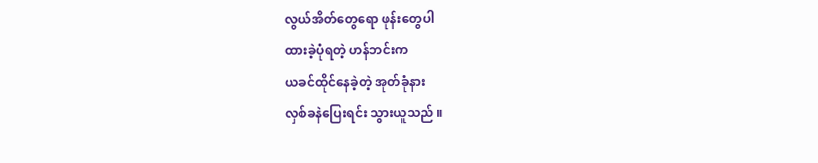လွယ်အိတ်တွေရော ဖုန်းတွေပါ
ထားခဲ့ပုံရတဲ့ ဟန်ဘင်းက
ယခင်ထိုင်နေခဲ့တဲ့ အုတ်ခုံနား
လှစ်ခနဲပြေးရင်း သွားယူသည် ။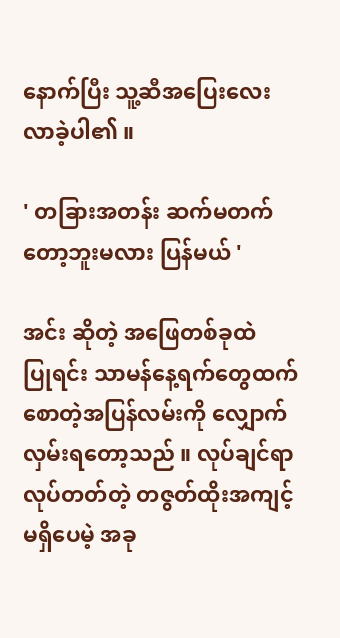နောက်ပြီး သူ့ဆီအပြေးလေး
လာခဲ့ပါ၏ ။

' တခြားအတန်း ဆက်မတက်
တော့ဘူးမလား ပြန်မယ် '

အင်း ဆိုတဲ့ အဖြေတစ်ခုထဲ
ပြုရင်း သာမန်နေ့ရက်တွေထက်
စောတဲ့အပြန်လမ်းကို လျှောက်
လှမ်းရတော့သည် ။ လုပ်ချင်ရာ
လုပ်တတ်တဲ့ တဇွတ်ထိုးအကျင့်
မရှိပေမဲ့ အခု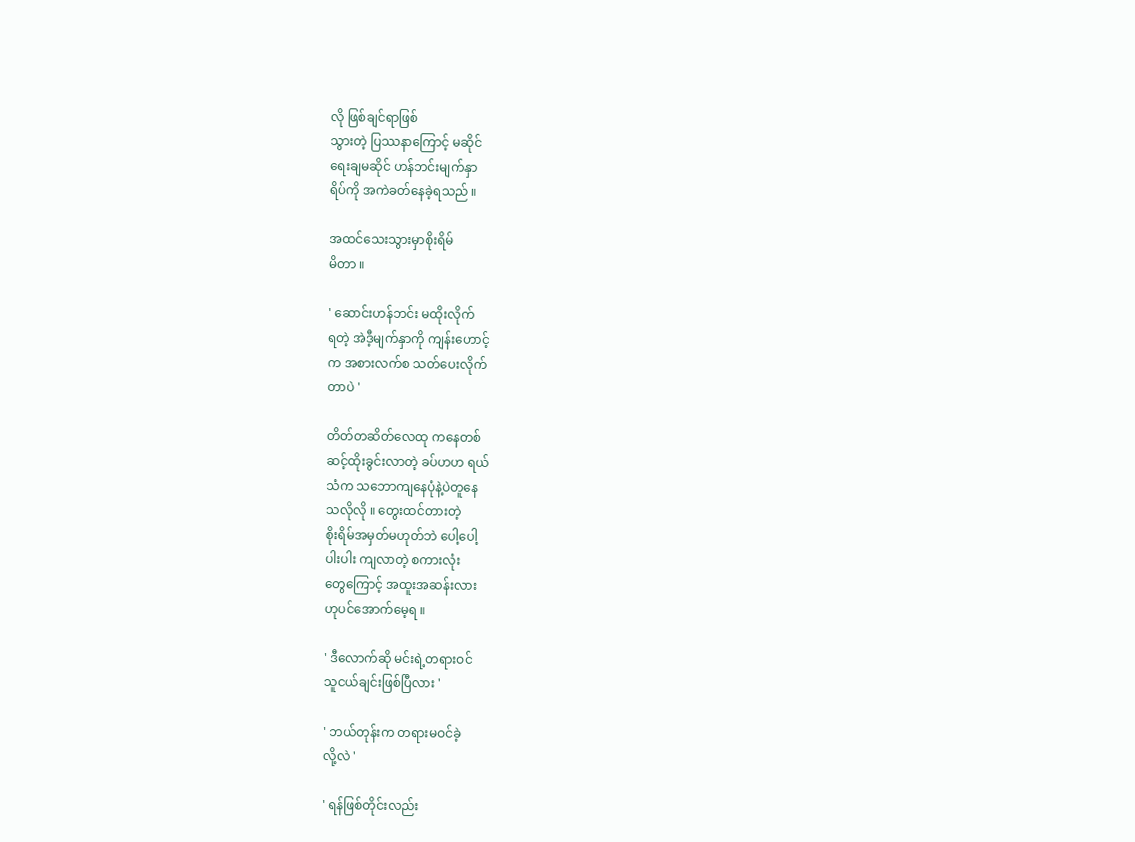လို ဖြစ်ချင်ရာဖြစ်
သွားတဲ့ ပြဿနာကြောင့် မဆိုင်
ရေးချမဆိုင် ဟန်ဘင်းမျက်နှာ
ရိပ်ကို အကဲခတ်နေခဲ့ရသည် ။

အထင်သေးသွားမှာစိုးရိမ်
မိတာ ။

' ဆောင်းဟန်ဘင်း မထိုးလိုက်
ရတဲ့ အဲဒီ့မျက်နှာကို ကျန်းဟောင့်
က အစားလက်စ သတ်ပေးလိုက်
တာပဲ '

တိတ်တဆိတ်လေထု ကနေတစ်
ဆင့်ထိုးခွင်းလာတဲ့ ခပ်ဟဟ ရယ်
သံက သဘောကျနေပုံနဲ့ပဲတူနေ
သလိုလို ။ တွေးထင်တားတဲ့
စိုးရိမ်အမှတ်မဟုတ်ဘဲ ပေါ့ပေါ့
ပါးပါး ကျလာတဲ့ စကားလုံး
တွေကြောင့် အထူးအဆန်းလား
ဟုပင်အောက်မေ့ရ ။

' ဒီလောက်ဆို မင်းရဲ့တရားဝင်
သူငယ်ချင်းဖြစ်ပြီလား '

' ဘယ်တုန်းက တရားမဝင်ခဲ့
လို့လဲ '

' ရန်ဖြစ်တိုင်းလည်း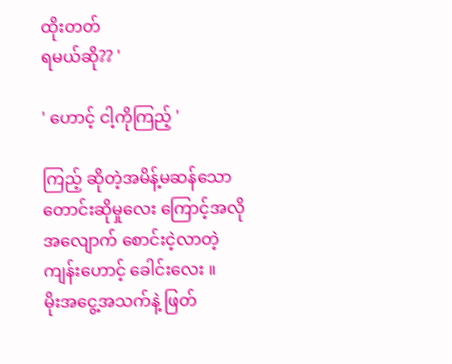ထိုးတတ်
ရမယ်ဆို?? '

' ဟောင့် ငါ့ကိုကြည့် '

ကြည့် ဆိုတဲ့အမိန့်မဆန်သော
တောင်းဆိုမှုလေး ကြောင့်အလို
အလျောက် စောင်းငဲ့လာတဲ့
ကျန်းဟောင့် ခေါင်းလေး ။
မိုးအငွေ့အသက်နဲ့ ဖြတ်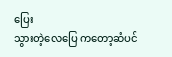ပြေး
သွားတဲ့လေပြေ ကတော့ဆံပင်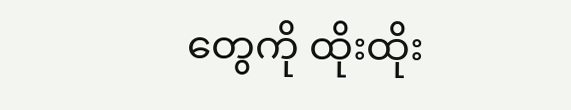တွေကို ထိုးထိုး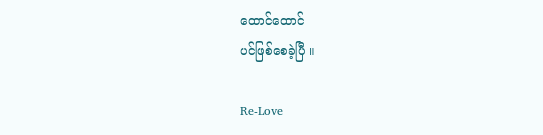ထောင်ထောင်
ပင်ဖြစ်စေခဲ့ပြီ ။

Re-Love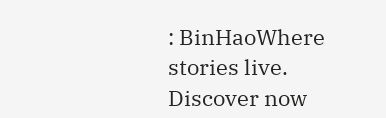: BinHaoWhere stories live. Discover now